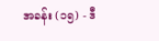အခန်း (၁၅) - ဒီ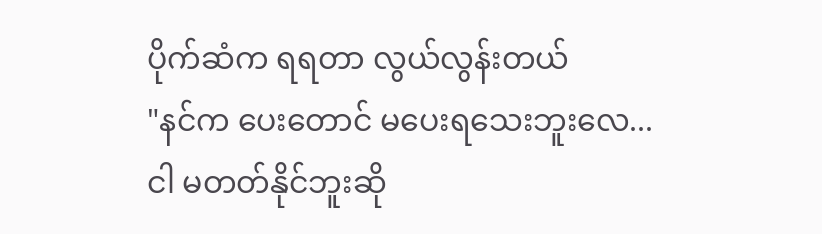ပိုက်ဆံက ရရတာ လွယ်လွန်းတယ်
"နင်က ပေးတောင် မပေးရသေးဘူးလေ... ငါ မတတ်နိုင်ဘူးဆို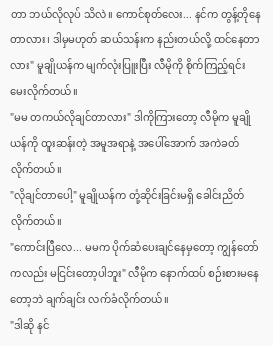တာ ဘယ်လိုလုပ် သိလဲ။ ကောင်စုတ်လေး... နင်က တွန့်တိုနေတာလား၊ ဒါမှမဟုတ် ဆယ်သန်းက နည်းတယ်လို့ ထင်နေတာလား" မူချိုယန်က မျက်လုံးပြူးပြီး လီမိုကို စိုက်ကြည့်ရင်း မေးလိုက်တယ်။
"မမ တကယ်လိုချင်တာလား" ဒါကိုကြားတော့ လီမိုက မူချိုယန်ကို ထူးဆန်းတဲ့ အမူအရာနဲ့ အပေါ်အောက် အကဲခတ်လိုက်တယ်။
"လိုချင်တာပေါ့" မူချိုယန်က တုံ့ဆိုင်းခြင်းမရှိ ခေါင်းညိတ်လိုက်တယ်။
"ကောင်းပြီလေ... မမက ပိုက်ဆံပေးချင်နေမှတော့ ကျွန်တော်ကလည်း မငြင်းတော့ပါဘူး" လီမိုက နောက်ထပ် စဉ်းစားမနေတော့ဘဲ ချက်ချင်း လက်ခံလိုက်တယ်။
"ဒါဆို နင်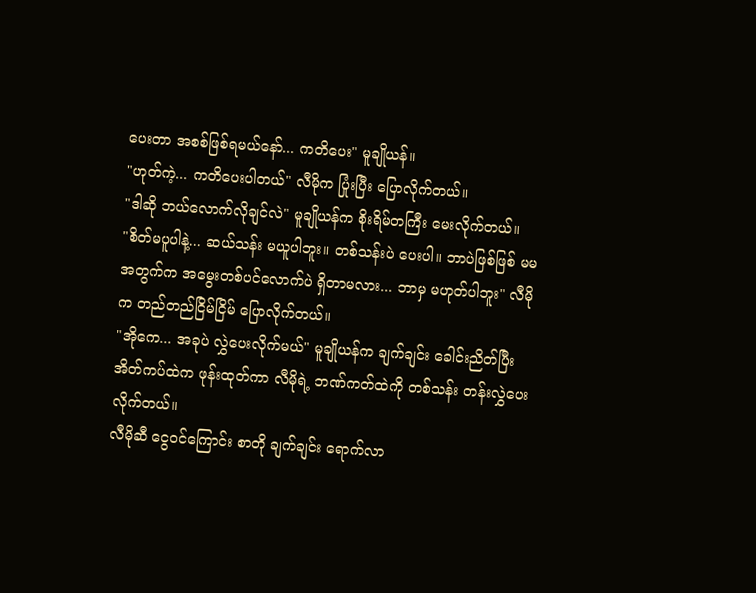ပေးတာ အစစ်ဖြစ်ရမယ်နော်... ကတိပေး" မူချိုယန်။
"ဟုတ်ကဲ့... ကတိပေးပါတယ်" လီမိုက ပြုံးပြီး ပြောလိုက်တယ်။
"ဒါဆို ဘယ်လောက်လိုချင်လဲ" မူချိုယန်က စိုးရိမ်တကြီး မေးလိုက်တယ်။
"စိတ်မပူပါနဲ့... ဆယ်သန်း မယူပါဘူး။ တစ်သန်းပဲ ပေးပါ။ ဘာပဲဖြစ်ဖြစ် မမအတွက်က အမွေးတစ်ပင်လောက်ပဲ ရှိတာမလား... ဘာမှ မဟုတ်ပါဘူး" လီမိုက တည်တည်ငြိမ်ငြိမ် ပြောလိုက်တယ်။
"အိုကေ... အခုပဲ လွှဲပေးလိုက်မယ်" မူချိုယန်က ချက်ချင်း ခေါင်းညိတ်ပြီး အိတ်ကပ်ထဲက ဖုန်းထုတ်ကာ လီမိုရဲ့ ဘဏ်ကတ်ထဲကို တစ်သန်း တန်းလွှဲပေးလိုက်တယ်။
လီမိုဆီ ငွေဝင်ကြောင်း စာတို ချက်ချင်း ရောက်လာ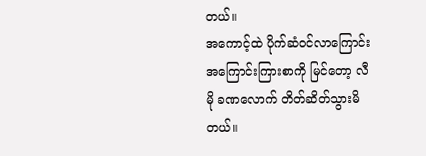တယ်။
အကောင့်ထဲ ပိုက်ဆံဝင်လာကြောင်း အကြောင်းကြားစာကို မြင်တော့ လီမို ခဏလောက် တိတ်ဆိတ်သွားမိတယ်။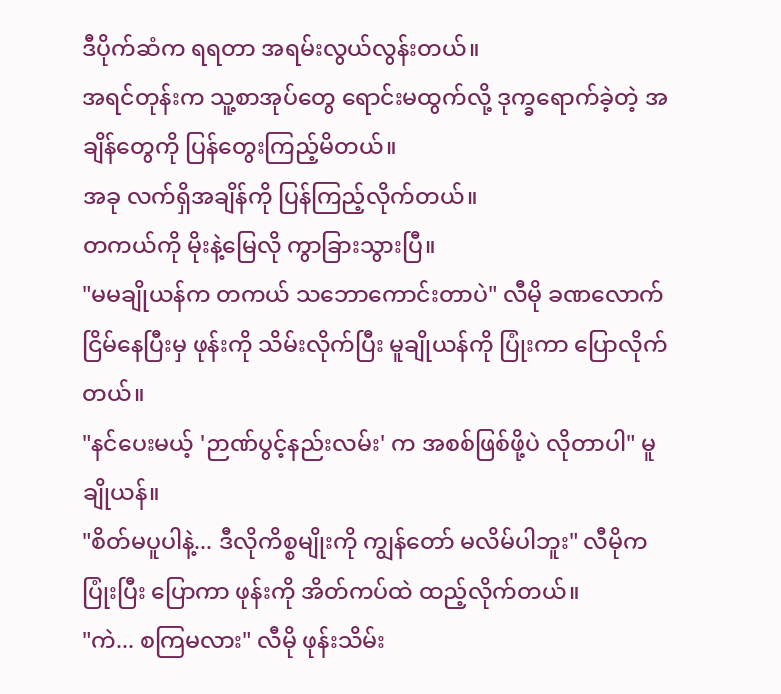ဒီပိုက်ဆံက ရရတာ အရမ်းလွယ်လွန်းတယ်။
အရင်တုန်းက သူ့စာအုပ်တွေ ရောင်းမထွက်လို့ ဒုက္ခရောက်ခဲ့တဲ့ အချိန်တွေကို ပြန်တွေးကြည့်မိတယ်။
အခု လက်ရှိအချိန်ကို ပြန်ကြည့်လိုက်တယ်။
တကယ်ကို မိုးနဲ့မြေလို ကွာခြားသွားပြီ။
"မမချိုယန်က တကယ် သဘောကောင်းတာပဲ" လီမို ခဏလောက် ငြိမ်နေပြီးမှ ဖုန်းကို သိမ်းလိုက်ပြီး မူချိုယန်ကို ပြုံးကာ ပြောလိုက်တယ်။
"နင်ပေးမယ့် 'ဉာဏ်ပွင့်နည်းလမ်း' က အစစ်ဖြစ်ဖို့ပဲ လိုတာပါ" မူချိုယန်။
"စိတ်မပူပါနဲ့... ဒီလိုကိစ္စမျိုးကို ကျွန်တော် မလိမ်ပါဘူး" လီမိုက ပြုံးပြီး ပြောကာ ဖုန်းကို အိတ်ကပ်ထဲ ထည့်လိုက်တယ်။
"ကဲ... စကြမလား" လီမို ဖုန်းသိမ်း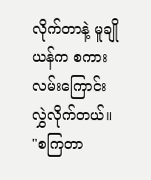လိုက်တာနဲ့ မူချိုယန်က စကားလမ်းကြောင်း လွှဲလိုက်တယ်။
"စကြတာ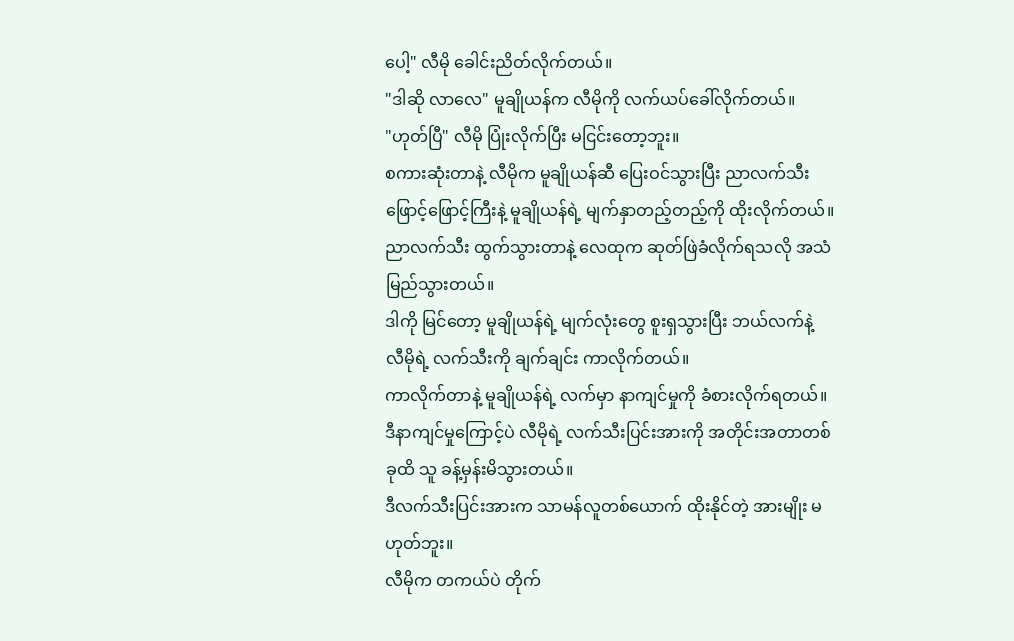ပေါ့" လီမို ခေါင်းညိတ်လိုက်တယ်။
"ဒါဆို လာလေ" မူချိုယန်က လီမိုကို လက်ယပ်ခေါ်လိုက်တယ်။
"ဟုတ်ပြီ" လီမို ပြုံးလိုက်ပြီး မငြင်းတော့ဘူး။
စကားဆုံးတာနဲ့ လီမိုက မူချိုယန်ဆီ ပြေးဝင်သွားပြီး ညာလက်သီး ဖြောင့်ဖြောင့်ကြီးနဲ့ မူချိုယန်ရဲ့ မျက်နှာတည့်တည့်ကို ထိုးလိုက်တယ်။
ညာလက်သီး ထွက်သွားတာနဲ့ လေထုက ဆုတ်ဖြဲခံလိုက်ရသလို အသံမြည်သွားတယ်။
ဒါကို မြင်တော့ မူချိုယန်ရဲ့ မျက်လုံးတွေ စူးရှသွားပြီး ဘယ်လက်နဲ့ လီမိုရဲ့ လက်သီးကို ချက်ချင်း ကာလိုက်တယ်။
ကာလိုက်တာနဲ့ မူချိုယန်ရဲ့ လက်မှာ နာကျင်မှုကို ခံစားလိုက်ရတယ်။
ဒီနာကျင်မှုကြောင့်ပဲ လီမိုရဲ့ လက်သီးပြင်းအားကို အတိုင်းအတာတစ်ခုထိ သူ ခန့်မှန်းမိသွားတယ်။
ဒီလက်သီးပြင်းအားက သာမန်လူတစ်ယောက် ထိုးနိုင်တဲ့ အားမျိုး မဟုတ်ဘူး။
လီမိုက တကယ်ပဲ တိုက်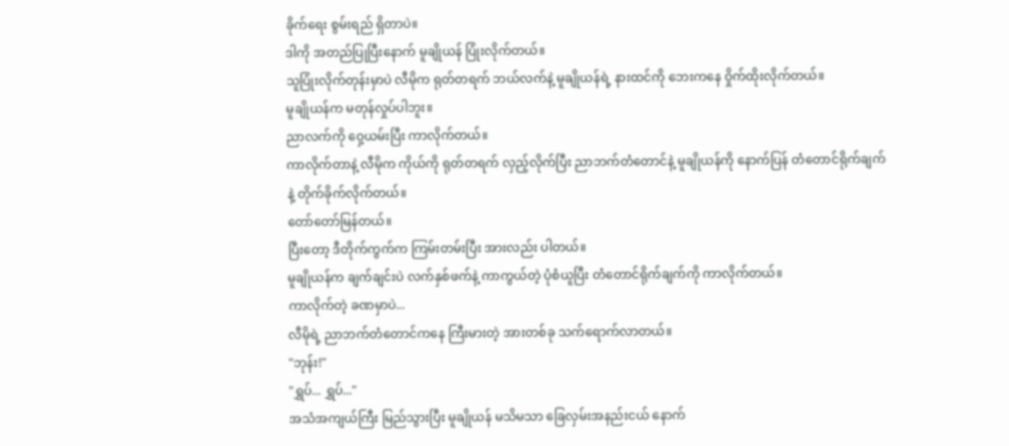ခိုက်ရေး စွမ်းရည် ရှိတာပဲ။
ဒါကို အတည်ပြုပြီးနောက် မူချိုယန် ပြုံးလိုက်တယ်။
သူပြုံးလိုက်တုန်းမှာပဲ လီမိုက ရုတ်တရက် ဘယ်လက်နဲ့ မူချိုယန်ရဲ့ နားထင်ကို ဘေးကနေ ဝှိုက်ထိုးလိုက်တယ်။
မူချိုယန်က မတုန်လှုပ်ပါဘူး။
ညာလက်ကို ဝှေ့ယမ်းပြီး ကာလိုက်တယ်။
ကာလိုက်တာနဲ့ လီမိုက ကိုယ်ကို ရုတ်တရက် လှည့်လိုက်ပြီး ညာဘက်တံတောင်နဲ့ မူချိုယန်ကို နောက်ပြန် တံတောင်ရိုက်ချက်နဲ့ တိုက်ခိုက်လိုက်တယ်။
တော်တော်မြန်တယ်။
ပြီးတော့ ဒီတိုက်ကွက်က ကြမ်းတမ်းပြီး အားလည်း ပါတယ်။
မူချိုယန်က ချက်ချင်းပဲ လက်နှစ်ဖက်နဲ့ ကာကွယ်တဲ့ ပုံစံယူပြီး တံတောင်ရိုက်ချက်ကို ကာလိုက်တယ်။
ကာလိုက်တဲ့ ခဏမှာပဲ...
လီမိုရဲ့ ညာဘက်တံတောင်ကနေ ကြီးမားတဲ့ အားတစ်ခု သက်ရောက်လာတယ်။
"ဘုန်း!"
"ရွှပ်... ရွှပ်..."
အသံအကျယ်ကြီး မြည်သွားပြီး မူချိုယန် မသိမသာ ခြေလှမ်းအနည်းငယ် နောက်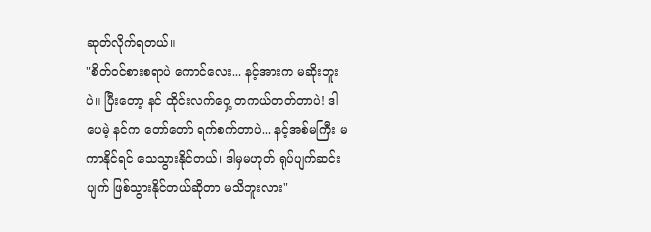ဆုတ်လိုက်ရတယ်။
"စိတ်ဝင်စားစရာပဲ ကောင်လေး... နင့်အားက မဆိုးဘူးပဲ။ ပြီးတော့ နင် ထိုင်းလက်ဝှေ့ တကယ်တတ်တာပဲ! ဒါပေမဲ့ နင်က တော်တော် ရက်စက်တာပဲ... နင့်အစ်မကြီး မကာနိုင်ရင် သေသွားနိုင်တယ်၊ ဒါမှမဟုတ် ရုပ်ပျက်ဆင်းပျက် ဖြစ်သွားနိုင်တယ်ဆိုတာ မသိဘူးလား"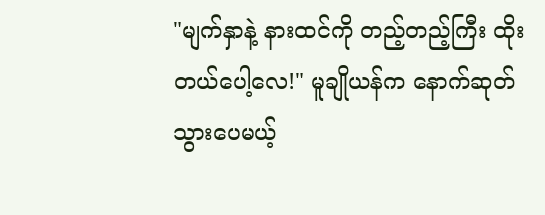"မျက်နှာနဲ့ နားထင်ကို တည့်တည့်ကြီး ထိုးတယ်ပေါ့လေ!" မူချိုယန်က နောက်ဆုတ်သွားပေမယ့်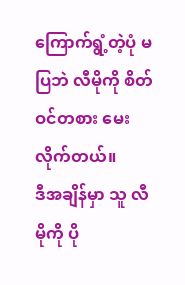ကြောက်ရွံ့တဲ့ပုံ မပြဘဲ လီမိုကို စိတ်ဝင်တစား မေးလိုက်တယ်။
ဒီအချိန်မှာ သူ လီမိုကို ပို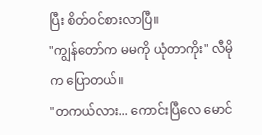ပြီး စိတ်ဝင်စားလာပြီ။
"ကျွန်တော်က မမကို ယုံတာကိုး" လီမိုက ပြောတယ်။
"တကယ်လား... ကောင်းပြီလေ မောင်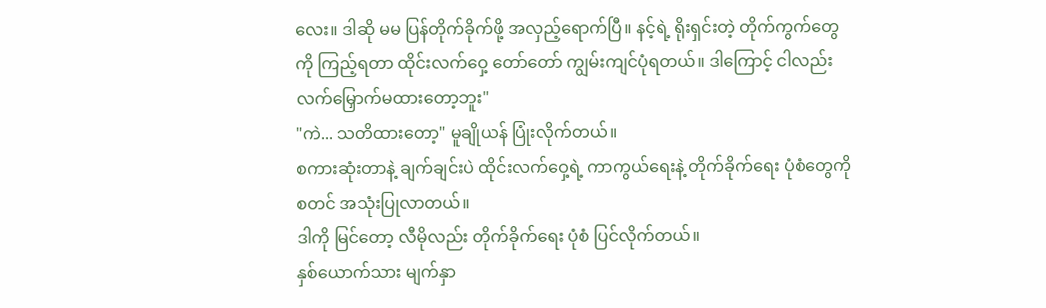လေး။ ဒါဆို မမ ပြန်တိုက်ခိုက်ဖို့ အလှည့်ရောက်ပြီ။ နင့်ရဲ့ ရိုးရှင်းတဲ့ တိုက်ကွက်တွေကို ကြည့်ရတာ ထိုင်းလက်ဝှေ့ တော်တော် ကျွမ်းကျင်ပုံရတယ်။ ဒါကြောင့် ငါလည်း လက်မြှောက်မထားတော့ဘူး"
"ကဲ... သတိထားတော့" မူချိုယန် ပြုံးလိုက်တယ်။
စကားဆုံးတာနဲ့ ချက်ချင်းပဲ ထိုင်းလက်ဝှေ့ရဲ့ ကာကွယ်ရေးနဲ့ တိုက်ခိုက်ရေး ပုံစံတွေကို စတင် အသုံးပြုလာတယ်။
ဒါကို မြင်တော့ လီမိုလည်း တိုက်ခိုက်ရေး ပုံစံ ပြင်လိုက်တယ်။
နှစ်ယောက်သား မျက်နှာ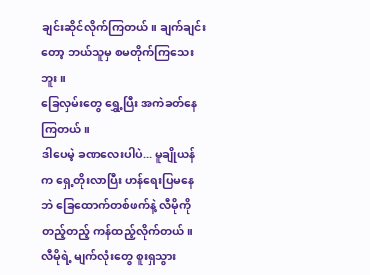ချင်းဆိုင်လိုက်ကြတယ်။ ချက်ချင်းတော့ ဘယ်သူမှ စမတိုက်ကြသေးဘူး။
ခြေလှမ်းတွေ ရွှေ့ပြီး အကဲခတ်နေကြတယ်။
ဒါပေမဲ့ ခဏလေးပါပဲ... မူချိုယန်က ရှေ့တိုးလာပြီး ဟန်ရေးပြမနေဘဲ ခြေထောက်တစ်ဖက်နဲ့ လီမိုကို တည့်တည့် ကန်ထည့်လိုက်တယ်။
လီမိုရဲ့ မျက်လုံးတွေ စူးရှသွား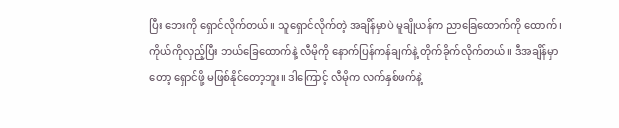ပြီး ဘေးကို ရှောင်လိုက်တယ်။ သူရှောင်လိုက်တဲ့ အချိန်မှာပဲ မူချိုယန်က ညာခြေထောက်ကို ထောက်၊ ကိုယ်ကိုလှည့်ပြီး ဘယ်ခြေထောက်နဲ့ လီမိုကို နောက်ပြန်ကန်ချက်နဲ့ တိုက်ခိုက်လိုက်တယ်။ ဒီအချိန်မှာတော့ ရှောင်ဖို့ မဖြစ်နိုင်တော့ဘူး။ ဒါကြောင့် လီမိုက လက်နှစ်ဖက်နဲ့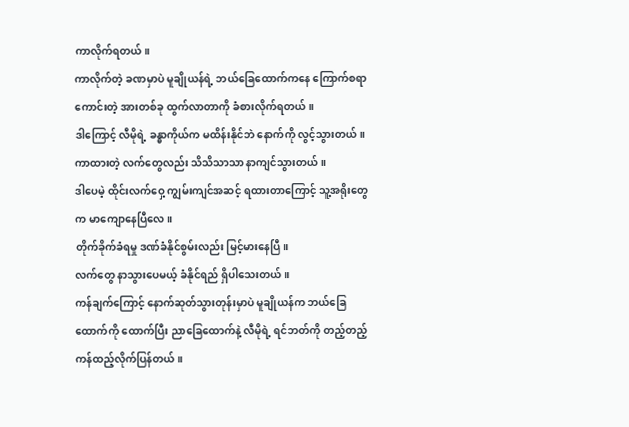ကာလိုက်ရတယ်။
ကာလိုက်တဲ့ ခဏမှာပဲ မူချိုယန်ရဲ့ ဘယ်ခြေထောက်ကနေ ကြောက်စရာကောင်းတဲ့ အားတစ်ခု ထွက်လာတာကို ခံစားလိုက်ရတယ်။
ဒါကြောင့် လီမိုရဲ့ ခန္ဓာကိုယ်က မထိန်းနိုင်ဘဲ နောက်ကို လွင့်သွားတယ်။
ကာထားတဲ့ လက်တွေလည်း သိသိသာသာ နာကျင်သွားတယ်။
ဒါပေမဲ့ ထိုင်းလက်ဝှေ့ ကျွမ်းကျင်အဆင့် ရထားတာကြောင့် သူ့အရိုးတွေက မာကျောနေပြီလေ။
တိုက်ခိုက်ခံရမှု ဒဏ်ခံနိုင်စွမ်းလည်း မြင့်မားနေပြီ။
လက်တွေ နာသွားပေမယ့် ခံနိုင်ရည် ရှိပါသေးတယ်။
ကန်ချက်ကြောင့် နောက်ဆုတ်သွားတုန်းမှာပဲ မူချိုယန်က ဘယ်ခြေထောက်ကို ထောက်ပြီး ညာခြေထောက်နဲ့ လီမိုရဲ့ ရင်ဘတ်ကို တည့်တည့် ကန်ထည့်လိုက်ပြန်တယ်။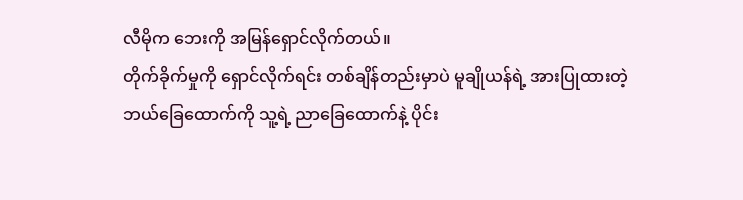လီမိုက ဘေးကို အမြန်ရှောင်လိုက်တယ်။
တိုက်ခိုက်မှုကို ရှောင်လိုက်ရင်း တစ်ချိန်တည်းမှာပဲ မူချိုယန်ရဲ့ အားပြုထားတဲ့ ဘယ်ခြေထောက်ကို သူ့ရဲ့ ညာခြေထောက်နဲ့ ပိုင်း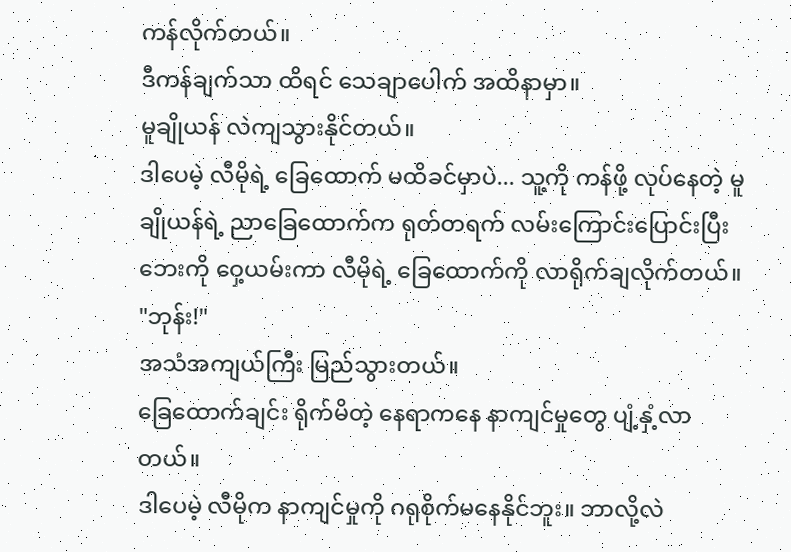ကန်လိုက်တယ်။
ဒီကန်ချက်သာ ထိရင် သေချာပေါက် အထိနာမှာ။
မူချိုယန် လဲကျသွားနိုင်တယ်။
ဒါပေမဲ့ လီမိုရဲ့ ခြေထောက် မထိခင်မှာပဲ... သူ့ကို ကန်ဖို့ လုပ်နေတဲ့ မူချိုယန်ရဲ့ ညာခြေထောက်က ရုတ်တရက် လမ်းကြောင်းပြောင်းပြီး ဘေးကို ဝှေ့ယမ်းကာ လီမိုရဲ့ ခြေထောက်ကို လာရိုက်ချလိုက်တယ်။
"ဘုန်း!"
အသံအကျယ်ကြီး မြည်သွားတယ်။
ခြေထောက်ချင်း ရိုက်မိတဲ့ နေရာကနေ နာကျင်မှုတွေ ပျံ့နှံ့လာတယ်။
ဒါပေမဲ့ လီမိုက နာကျင်မှုကို ဂရုစိုက်မနေနိုင်ဘူး။ ဘာလို့လဲ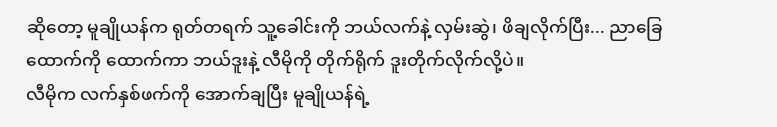ဆိုတော့ မူချိုယန်က ရုတ်တရက် သူ့ခေါင်းကို ဘယ်လက်နဲ့ လှမ်းဆွဲ၊ ဖိချလိုက်ပြီး... ညာခြေထောက်ကို ထောက်ကာ ဘယ်ဒူးနဲ့ လီမိုကို တိုက်ရိုက် ဒူးတိုက်လိုက်လို့ပဲ။
လီမိုက လက်နှစ်ဖက်ကို အောက်ချပြီး မူချိုယန်ရဲ့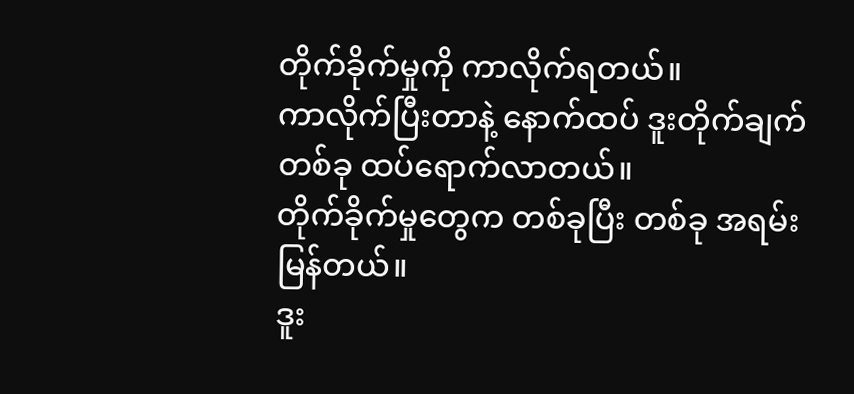တိုက်ခိုက်မှုကို ကာလိုက်ရတယ်။
ကာလိုက်ပြီးတာနဲ့ နောက်ထပ် ဒူးတိုက်ချက် တစ်ခု ထပ်ရောက်လာတယ်။
တိုက်ခိုက်မှုတွေက တစ်ခုပြီး တစ်ခု အရမ်းမြန်တယ်။
ဒူး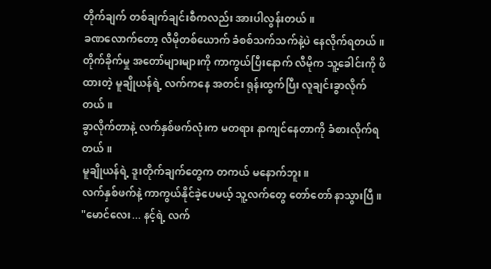တိုက်ချက် တစ်ချက်ချင်းစီကလည်း အားပါလွန်းတယ်။
ခဏလောက်တော့ လီမိုတစ်ယောက် ခံစစ်သက်သက်နဲ့ပဲ နေလိုက်ရတယ်။
တိုက်ခိုက်မှု အတော်များများကို ကာကွယ်ပြီးနောက် လီမိုက သူ့ခေါင်းကို ဖိထားတဲ့ မူချိုယန်ရဲ့ လက်ကနေ အတင်း ရုန်းထွက်ပြီး လူချင်းခွာလိုက်တယ်။
ခွာလိုက်တာနဲ့ လက်နှစ်ဖက်လုံးက မတရား နာကျင်နေတာကို ခံစားလိုက်ရတယ်။
မူချိုယန်ရဲ့ ဒူးတိုက်ချက်တွေက တကယ် မနောက်ဘူး။
လက်နှစ်ဖက်နဲ့ ကာကွယ်နိုင်ခဲ့ပေမယ့် သူ့လက်တွေ တော်တော် နာသွားပြီ။
"မောင်လေး... နင့်ရဲ့ လက်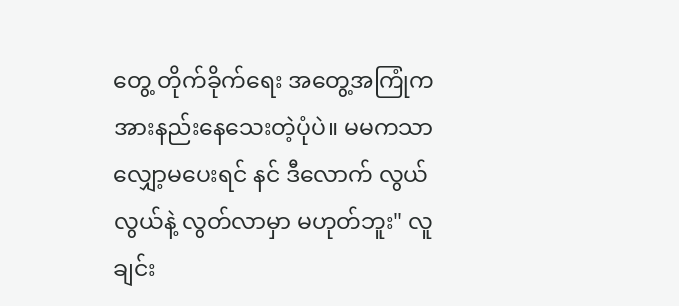တွေ့ တိုက်ခိုက်ရေး အတွေ့အကြုံက အားနည်းနေသေးတဲ့ပုံပဲ။ မမကသာ လျှော့မပေးရင် နင် ဒီလောက် လွယ်လွယ်နဲ့ လွတ်လာမှာ မဟုတ်ဘူး" လူချင်း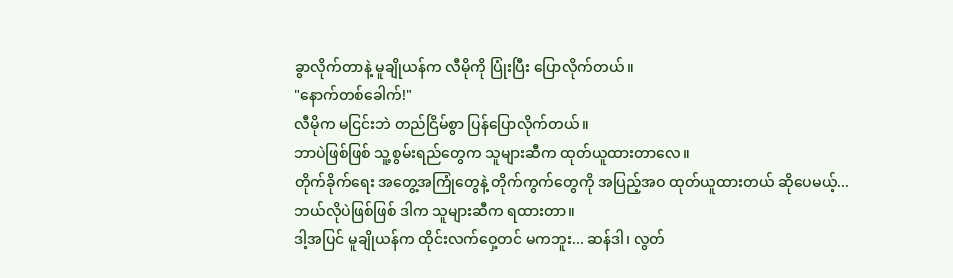ခွာလိုက်တာနဲ့ မူချိုယန်က လီမိုကို ပြုံးပြီး ပြောလိုက်တယ်။
"နောက်တစ်ခေါက်!"
လီမိုက မငြင်းဘဲ တည်ငြိမ်စွာ ပြန်ပြောလိုက်တယ်။
ဘာပဲဖြစ်ဖြစ် သူ့စွမ်းရည်တွေက သူများဆီက ထုတ်ယူထားတာလေ။
တိုက်ခိုက်ရေး အတွေ့အကြုံတွေနဲ့ တိုက်ကွက်တွေကို အပြည့်အဝ ထုတ်ယူထားတယ် ဆိုပေမယ့်...
ဘယ်လိုပဲဖြစ်ဖြစ် ဒါက သူများဆီက ရထားတာ။
ဒါ့အပြင် မူချိုယန်က ထိုင်းလက်ဝှေ့တင် မကဘူး... ဆန်ဒါ၊ လွတ်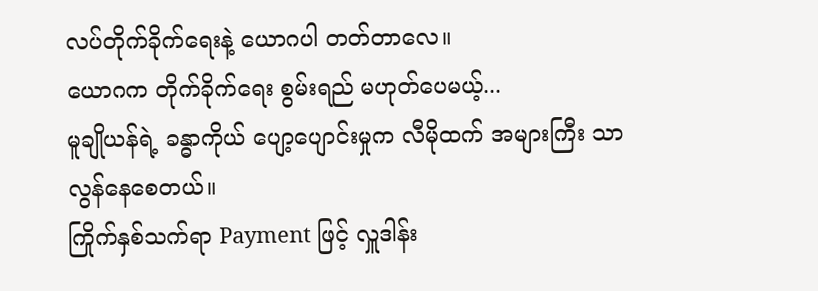လပ်တိုက်ခိုက်ရေးနဲ့ ယောဂပါ တတ်တာလေ။
ယောဂက တိုက်ခိုက်ရေး စွမ်းရည် မဟုတ်ပေမယ့်...
မူချိုယန်ရဲ့ ခန္ဓာကိုယ် ပျော့ပျောင်းမှုက လီမိုထက် အများကြီး သာလွန်နေစေတယ်။
ကြိုက်နှစ်သက်ရာ Payment ဖြင့် လှူဒါန်း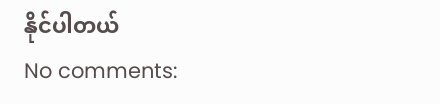နိုင်ပါတယ်
No comments: